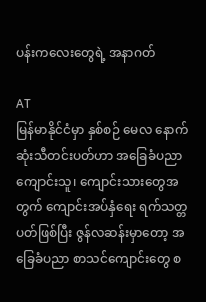ပန်းကလေးတွေရဲ့ အနာဂတ်

AT
မြန်မာနိုင်ငံမှာ နှစ်စဉ် မေလ နောက်ဆုံးသီတင်းပတ်ဟာ အခြေခံပညာ ကျောင်းသူ၊ ကျောင်းသားတွေအတွက် ကျောင်းအပ်နှံရေး ရက်သတ္တပတ်ဖြစ်ပြီး ဇွန်လဆန်းမှာတော့ အခြေခံပညာ စာသင်ကျောင်းတွေ စ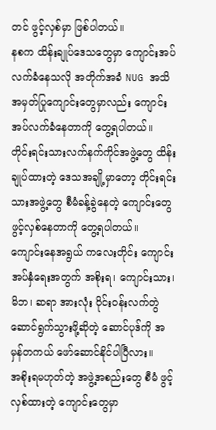တင် ဖွင့်လှစ်မှာ ဖြစ်ပါတယ်။
နစက ထိန်းချုပ်ဒေသတွေမှာ ကျောင်းအပ်လက်ခံနေသလို အတိုက်အခံ NUG အသိအမှတ်ပြုကျောင်းတွေမှာလည်း ကျောင်းအပ်လက်ခံနေတာကို တွေ့ရပါတယ်။
တိုင်းရင်းသားလက်နက်ကိုင်အဖွဲ့တွေ ထိန်းချုပ်ထားတဲ့ ဒေသအချို့မှာတော့ တိုင်းရင်းသားအဖွဲ့တွေ စီမံခန့်ခွဲနေတဲ့ ကျောင်းတွေ ဖွင့်လှစ်နေတာကို တွေ့ရပါတယ်။
ကျောင်းနေအရွယ် ကလေးတိုင်း ကျောင်းအပ်နှံရေးအတွက် အစိုးရ၊ ကျောင်းသား၊ မိဘ၊ ဆရာ အားလုံး ဝိုင်းဝန်းလက်တွဲ ဆောင်ရွက်သွားဖို့ဆိုတဲ့ ဆောင်ပုဒ်ကို အမှန်တကယ် ဖော်ဆောင်နိုင်ပါပြီလား။
အစိုးရမဟုတ်တဲ့ အဖွဲ့အစည်းတွေ စီမံ ဖွင့်လှစ်ထားတဲ့ ကျောင်းတွေမှာ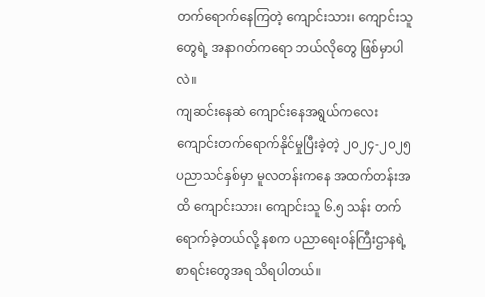တက်ရောက်နေကြတဲ့ ကျောင်းသား၊ ကျောင်းသူတွေရဲ့ အနာဂတ်ကရော ဘယ်လိုတွေ ဖြစ်မှာပါလဲ။
ကျဆင်းနေဆဲ ကျောင်းနေအရွယ်ကလေး ကျောင်းတက်ရောက်နိုင်မှုပြီးခဲ့တဲ့ ၂၀၂၄-၂၀၂၅ ပညာသင်နှစ်မှာ မူလတန်းကနေ အထက်တန်းအထိ ကျောင်းသား၊ ကျောင်းသူ ၆.၅ သန်း တက်ရောက်ခဲ့တယ်လို့ နစက ပညာရေးဝန်ကြီးဌာနရဲ့ စာရင်းတွေအရ သိရပါတယ်။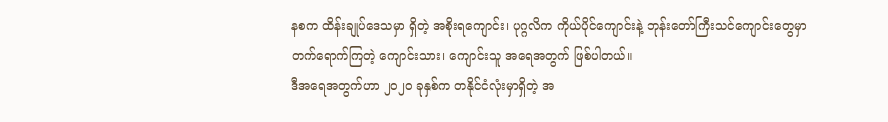နစက ထိန်းချုပ်ဒေသမှာ ရှိတဲ့ အစိုးရကျောင်း၊ ပုဂ္ဂလိက ကိုယ်ပိုင်ကျောင်းနဲ့ ဘုန်းတော်ကြီးသင်ကျောင်းတွေမှာ တက်ရောက်ကြတဲ့ ကျောင်းသား၊ ကျောင်းသူ အရေအတွက် ဖြစ်ပါတယ်။
ဒီအရေအတွက်ဟာ ၂၀၂၀ ခုနှစ်က တနိုင်ငံလုံးမှာရှိတဲ့ အ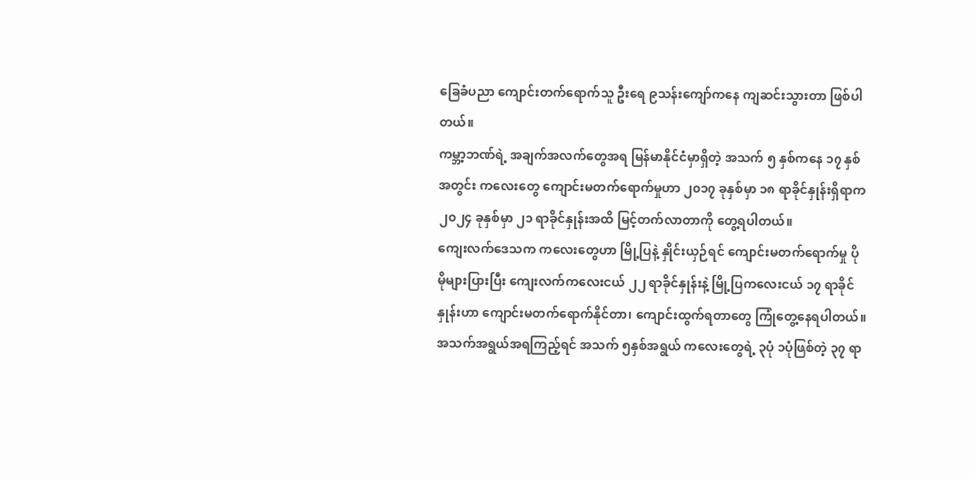ခြေခံပညာ ကျောင်းတက်ရောက်သူ ဦးရေ ၉သန်းကျော်ကနေ ကျဆင်းသွားတာ ဖြစ်ပါတယ်။
ကမ္ဘာ့ဘဏ်ရဲ့ အချက်အလက်တွေအရ မြန်မာနိုင်ငံမှာရှိတဲ့ အသက် ၅ နှစ်ကနေ ၁၇ နှစ်အတွင်း ကလေးတွေ ကျောင်းမတက်ရောက်မှုဟာ ၂၀၁၇ ခုနှစ်မှာ ၁၈ ရာခိုင်နှုန်းရှိရာက ၂၀၂၄ ခုနှစ်မှာ ၂၁ ရာခိုင်နှုန်းအထိ မြင့်တက်လာတာကို တွေ့ရပါတယ်။
ကျေးလက်ဒေသက ကလေးတွေဟာ မြို့ပြနဲ့ နှိုင်းယှဉ်ရင် ကျောင်းမတက်ရောက်မှု ပိုမိုများပြားပြီး ကျေးလက်ကလေးငယ် ၂၂ ရာခိုင်နှုန်းနဲ့ မြို့ပြကလေးငယ် ၁၇ ရာခိုင်နှုန်းဟာ ကျောင်းမတက်ရောက်နိုင်တာ၊ ကျောင်းထွက်ရတာတွေ ကြုံတွေ့နေရပါတယ်။
အသက်အရွယ်အရကြည့်ရင် အသက် ၅နှစ်အရွယ် ကလေးတွေရဲ့ ၃ပုံ ၁ပုံဖြစ်တဲ့ ၃၇ ရာ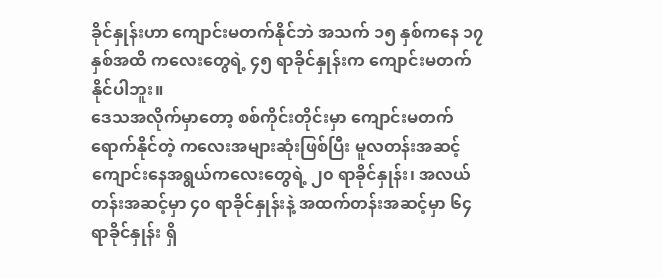ခိုင်နှုန်းဟာ ကျောင်းမတက်နိုင်ဘဲ အသက် ၁၅ နှစ်ကနေ ၁၇ နှစ်အထိ ကလေးတွေရဲ့ ၄၅ ရာခိုင်နှုန်းက ကျောင်းမတက်နိုင်ပါဘူး။
ဒေသအလိုက်မှာတော့ စစ်ကိုင်းတိုင်းမှာ ကျောင်းမတက်ရောက်နိုင်တဲ့ ကလေးအများဆုံးဖြစ်ပြီး မူလတန်းအဆင့် ကျောင်းနေအရွယ်ကလေးတွေရဲ့ ၂၀ ရာခိုင်နှုန်း၊ အလယ်တန်းအဆင့်မှာ ၄၀ ရာခိုင်နှုန်းနဲ့ အထက်တန်းအဆင့်မှာ ၆၄ ရာခိုင်နှုန်း ရှိ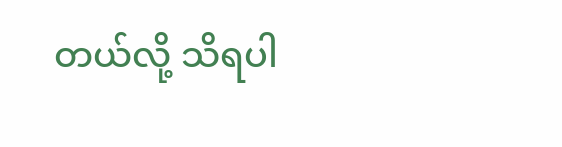တယ်လို့ သိရပါ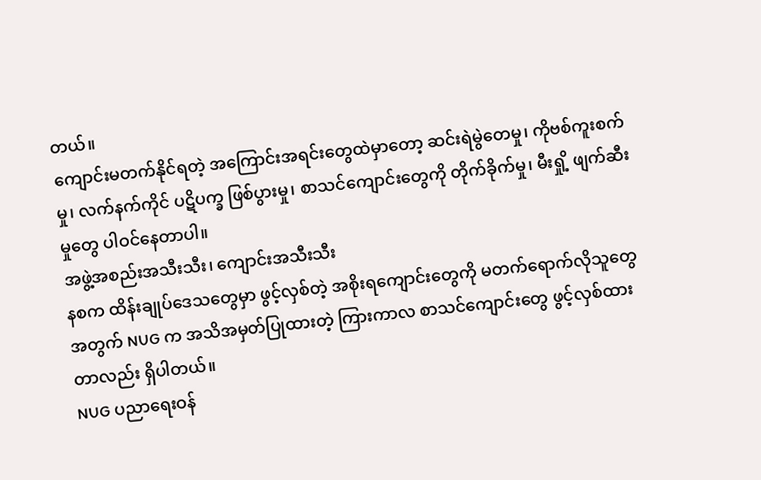တယ်။
ကျောင်းမတက်နိုင်ရတဲ့ အကြောင်းအရင်းတွေထဲမှာတော့ ဆင်းရဲမွဲတေမှု၊ ကိုဗစ်ကူးစက်မှု၊ လက်နက်ကိုင် ပဋိပက္ခ ဖြစ်ပွားမှု၊ စာသင်ကျောင်းတွေကို တိုက်ခိုက်မှု၊ မီးရှို့ ဖျက်ဆီးမှုတွေ ပါဝင်နေတာပါ။
အဖွဲ့အစည်းအသီးသီး၊ ကျောင်းအသီးသီး
နစက ထိန်းချုပ်ဒေသတွေမှာ ဖွင့်လှစ်တဲ့ အစိုးရကျောင်းတွေကို မတက်ရောက်လိုသူတွေအတွက် NUG က အသိအမှတ်ပြုထားတဲ့ ကြားကာလ စာသင်ကျောင်းတွေ ဖွင့်လှစ်ထားတာလည်း ရှိပါတယ်။
NUG ပညာရေးဝန်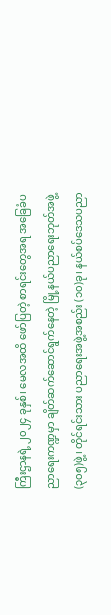ကြီးဌာနရဲ့ ၂၀၂၄ ခုနှစ်၊ မေလအထိ ဖော်ပြတဲ့ စာရင်းတွေအရ အခြေခံပညာရေးကဏ္ဍမှာ ချိတ်ဆက်ဆောင်ရွက်နေတဲ့ မြို့နယ်ပညာရေးဘုတ်အဖွဲ့ (၃၀၅)ဖွဲ့၊ တိုင်ရင်းသား ပညာရေးအဖွဲ့အစည်း (၁၀)ခု၊ နယ်စပ်ဒေသပညာ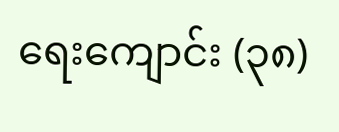ရေးကျောင်း (၃၈)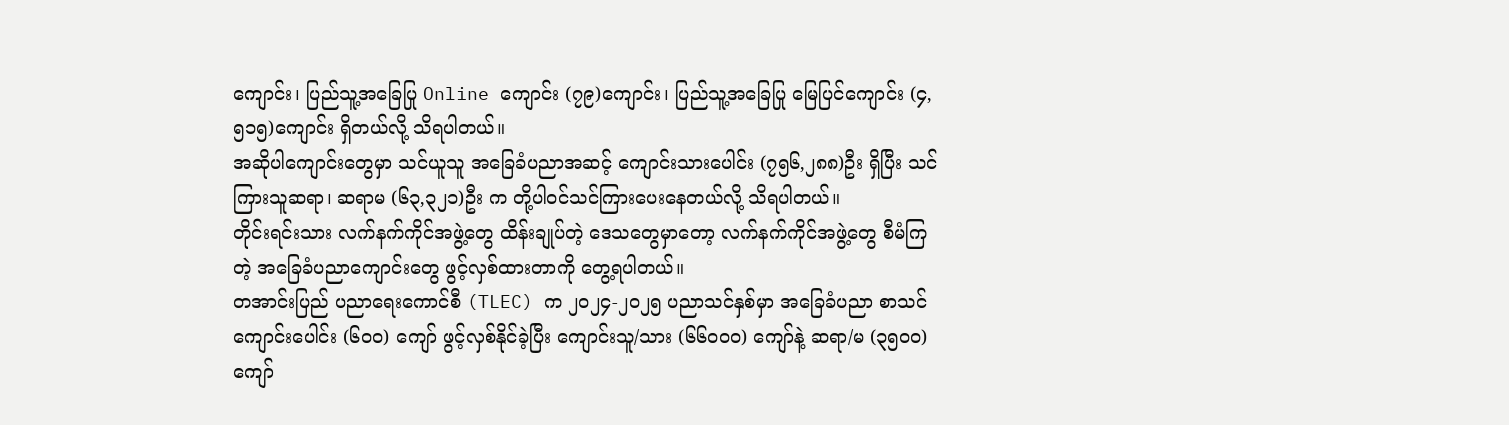ကျောင်း၊ ပြည်သူ့အခြေပြု Online ကျောင်း (၇၉)ကျောင်း၊ ပြည်သူ့အခြေပြု မြေပြင်ကျောင်း (၄,၅၁၅)ကျောင်း ရှိတယ်လို့ သိရပါတယ်။
အဆိုပါကျောင်းတွေမှာ သင်ယူသူ အခြေခံပညာအဆင့် ကျောင်းသားပေါင်း (၇၅၆,၂၈၈)ဦး ရှိပြီး သင်ကြားသူဆရာ၊ ဆရာမ (၆၃,၃၂၁)ဦး က တို့ပါဝင်သင်ကြားပေးနေတယ်လို့ သိရပါတယ်။
တိုင်းရင်းသား လက်နက်ကိုင်အဖွဲ့တွေ ထိန်းချုပ်တဲ့ ဒေသတွေမှာတော့ လက်နက်ကိုင်အဖွဲ့တွေ စီမံကြတဲ့ အခြေခံပညာကျောင်းတွေ ဖွင့်လှစ်ထားတာကို တွေ့ရပါတယ်။
တအာင်းပြည် ပညာရေးကောင်စီ (TLEC) က ၂၀၂၄-၂၀၂၅ ပညာသင်နှစ်မှာ အခြေခံပညာ စာသင်ကျောင်းပေါင်း (၆၀၀) ကျော် ဖွင့်လှစ်နိုင်ခဲ့ပြီး ကျောင်းသူ/သား (၆၆၀၀၀) ကျော်နဲ့ ဆရာ/မ (၃၅၀၀) ကျော်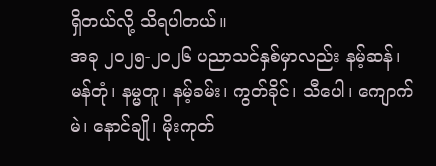ရှိတယ်လို့ သိရပါတယ်။
အခု ၂၀၂၅-၂၀၂၆ ပညာသင်နှစ်မှာလည်း နမ့်ဆန်၊ မန်တုံ၊ နမ္မတူ၊ နမ့်ခမ်း၊ ကွတ်ခိုင်၊ သီပေါ၊ ကျောက်မဲ၊ နောင်ချို၊ မိုးကုတ်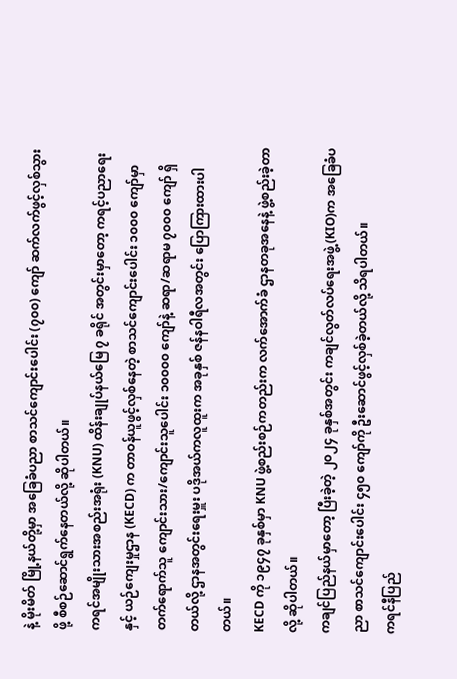နဲ့ မိုးမိတ် မြို့နယ်တို့မှာ အခြေခံပညာ စာသင်ကျောင်းပေါင်း (၇၀၀) ကျော် ဆက်လက်ဖွင့်လှစ်သွားဖို့ စီစဉ်ဆောင်ရွက်နေတယ်လို့ ဆိုပါတယ်။
ကရင်အမျိုးသားအစည်းအရုံး (KNU) ထိန်းချုပ်နယ်မြေ ၇ ခရိုင် အတွင်းမှာတော့ ကရင့်ပညာရေးနှင့် ယဉ်ကျေးမှုဌာန (KECD) က တာဝန်ယူဖွင့်လှစ်နေတဲ့ စာသင်ကျောင်းပေါင်း ၁၀၀၀ ကျော်မှာ တက်ရောက်သူ ကျောင်းသား/ကျောင်းသူပေါင်း ၁၀၀၀၀ ကျော်နဲ့ ဆရာ/ဆရာမ ၇၀၀၀ ကျော် ရှိတယ်လို့ ဌာနအတွင်းရေးမှူး ပဒိုအယ်ကလူထူးက အခုနှစ် ဇန်နဝါရီလအတွင်း ပြောကြားထားပါတယ်။
KECD ကို ၁၉၄၇ ခုနှစ်မှာ KNU ဖွဲ့စည်းစဉ်ကတည်းက လက်အောက်ခံ ဌာနတခုအနေနဲ့ ဖွဲ့စည်းခဲ့တာလို့ ဆိုပါတယ်။
ကချင်ပြည်နယ်မှာတော့ ပြီးခဲ့တဲ့ ၂၀၂၄ ခုနှစ်အတွင်း ကချင်လွတ်လပ်ရေးအဖွဲ့ (KIO)က အခြေခံပညာ စာသင်ကျောင်းပေါင်း ၄၅၀ ကျော်ကို ဦးဆောင်ဖွင့်လှစ်ခဲ့တယ်လို့ သိရပါတယ်။
ကရင်နီပြည်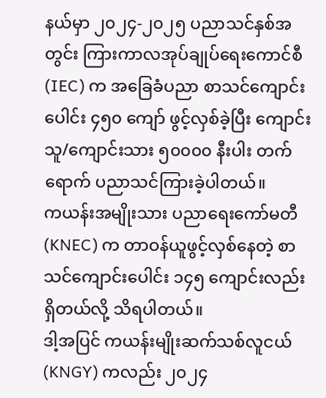နယ်မှာ ၂၀၂၄-၂၀၂၅ ပညာသင်နှစ်အတွင်း ကြားကာလအုပ်ချုပ်ရေးကောင်စီ (IEC) က အခြေခံပညာ စာသင်ကျောင်းပေါင်း ၄၅၀ ကျော် ဖွင့်လှစ်ခဲ့ပြီး ကျောင်းသူ/ကျောင်းသား ၅၀၀၀၀ နီးပါး တက်ရောက် ပညာသင်ကြားခဲ့ပါတယ်။
ကယန်းအမျိုးသား ပညာရေးကော်မတီ (KNEC) က တာဝန်ယူဖွင့်လှစ်နေတဲ့ စာသင်ကျောင်းပေါင်း ၁၄၅ ကျောင်းလည်း ရှိတယ်လို့ သိရပါတယ်။
ဒါ့အပြင် ကယန်းမျိုးဆက်သစ်လူငယ် (KNGY) ကလည်း ၂၀၂၄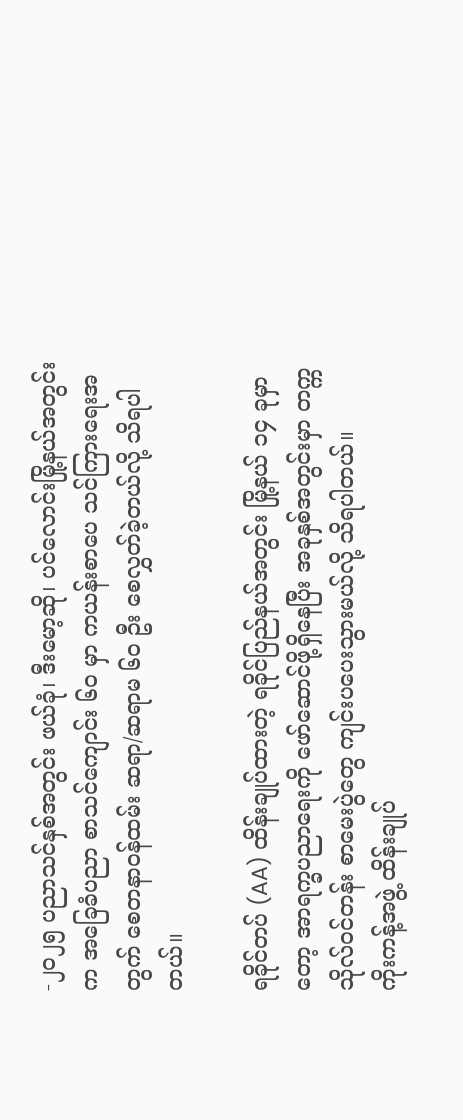-၂၀၂၅ ပညာသင်နှစ်အတွင်း ဖယ်ခုံ၊ ဒီးမော့ဆို၊ ပင်လောင်းမြို့နယ်အတွင်းက အခြေခံပညာ စာသင်ကျောင်း ၆၀ မှာ ကယန်းစာပေ သင်ကြားရေးအတွက် စေတနာဝန်ထမ်း ဆရာ/ဆရာမ ၆၀ ဦး စေလွှတ်ခဲ့တယ်လို့ သိရပါတယ်။

ရခိုင်တပ် (AA) ထိန်းချုပ်ထားတဲ့ ရခိုင်ပြည်နယ်အတွင်း မြို့နယ် ၁၄ ခုမှာတော့ အာရက္ခပညာရေးကို ဖော်ဆောင်ဖို့ရှိနေပြီး အခုနှစ်အတွင်းမှာ တက္ကသိုလ်ဝင်တန်း စာမေးပွဲတွေ ကျင်းပပေးသွားမယ်လို့ သိရပါတယ်။
ကိုးကန့်အဖွဲ့ ထိန်းချုပ်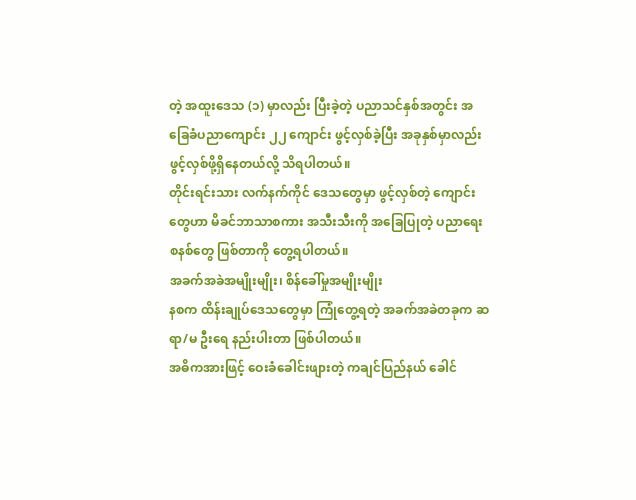တဲ့ အထူးဒေသ (၁) မှာလည်း ပြီးခဲ့တဲ့ ပညာသင်နှစ်အတွင်း အခြေခံပညာကျောင်း ၂၂ ကျောင်း ဖွင့်လှစ်ခဲ့ပြီး အခုနှစ်မှာလည်း ဖွင့်လှစ်ဖို့ရှိနေတယ်လို့ သိရပါတယ်။
တိုင်းရင်းသား လက်နက်ကိုင် ဒေသတွေမှာ ဖွင့်လှစ်တဲ့ ကျောင်းတွေဟာ မိခင်ဘာသာစကား အသီးသီးကို အခြေပြုတဲ့ ပညာရေးစနစ်တွေ ဖြစ်တာကို တွေ့ရပါတယ်။
အခက်အခဲအမျိုးမျိုး၊ စိန်ခေါ်မှုအမျိုးမျိုး
နစက ထိန်းချုပ်ဒေသတွေမှာ ကြုံတွေ့ရတဲ့ အခက်အခဲတခုက ဆရာ/မ ဦးရေ နည်းပါးတာ ဖြစ်ပါတယ်။
အဓိကအားဖြင့် ဝေးခံခေါင်းဖျားတဲ့ ကချင်ပြည်နယ် ခေါင်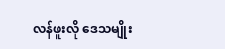လန်ဖူးလို ဒေသမျိုး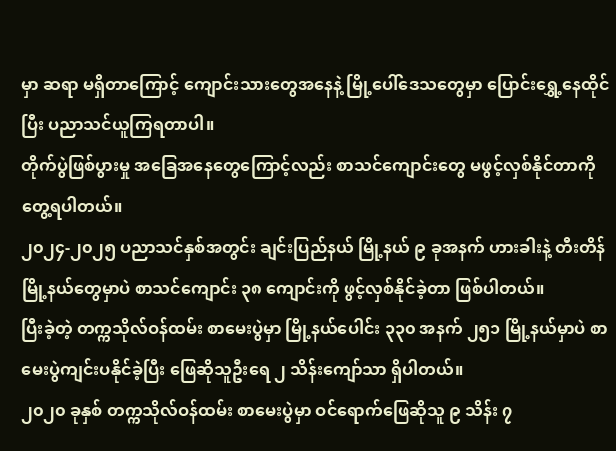မှာ ဆရာ မရှိတာကြောင့် ကျောင်းသားတွေအနေနဲ့ မြို့ပေါ်ဒေသတွေမှာ ပြောင်းရွှေ့နေထိုင်ပြီး ပညာသင်ယူကြရတာပါ။
တိုက်ပွဲဖြစ်ပွားမှု အခြေအနေတွေကြောင့်လည်း စာသင်ကျောင်းတွေ မဖွင့်လှစ်နိုင်တာကို‌ တွေ့ရပါတယ်။
၂၀၂၄-၂၀၂၅ ပညာသင်နှစ်အတွင်း ချင်းပြည်နယ် မြို့နယ် ၉ ခုအနက် ဟားခါးနဲ့ တီးတိန်မြို့နယ်တွေမှာပဲ စာသင်ကျောင်း ၃၈ ကျောင်းကို ဖွင့်လှစ်နိုင်ခဲ့တာ ဖြစ်ပါတယ်။
ပြီးခဲ့တဲ့ တက္ကသိုလ်ဝန်ထမ်း စာမေးပွဲမှာ မြို့နယ်ပေါင်း ၃၃၀ အနက် ၂၅၁ မြို့နယ်မှာပဲ စာမေးပွဲကျင်းပနိုင်ခဲ့ပြီး ဖြေဆိုသူဦးရေ ၂ သိန်းကျော်သာ ရှိပါတယ်။
၂၀၂၀ ခုနှစ် တက္ကသိုလ်ဝန်ထမ်း စာမေးပွဲမှာ ဝင်ရောက်ဖြေဆိုသူ ၉ သိန်း ၇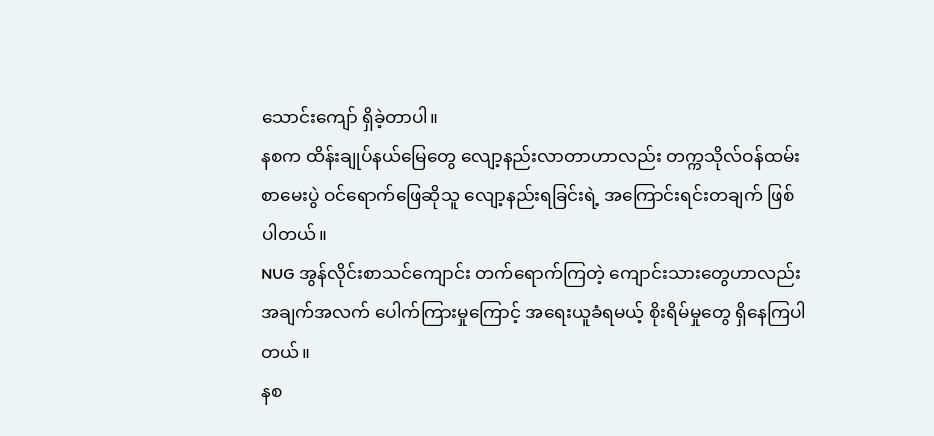သောင်းကျော် ရှိခဲ့တာပါ။
နစက ထိန်းချုပ်နယ်မြေတွေ လျော့နည်းလာတာဟာလည်း တက္ကသိုလ်ဝန်ထမ်း စာမေးပွဲ ဝင်ရောက်ဖြေဆိုသူ လျော့နည်းရခြင်းရဲ့ အကြောင်းရင်းတချက် ဖြစ်ပါတယ်။
NUG အွန်လိုင်းစာသင်ကျောင်း တက်ရောက်ကြတဲ့ ကျောင်းသားတွေဟာလည်း အချက်အလက် ပေါက်ကြားမှုကြောင့် အရေးယူခံရမယ့် စိုးရိမ်မှုတွေ ရှိနေကြပါတယ်။
နစ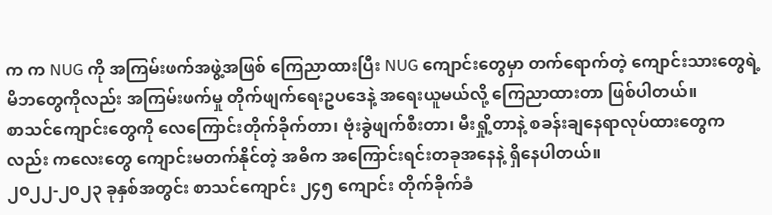က က NUG ကို အကြမ်းဖက်အဖွဲ့အဖြစ် ကြေညာထားပြီး NUG ကျောင်းတွေမှာ တက်ရောက်တဲ့ ကျောင်းသားတွေရဲ့ မိဘတွေကိုလည်း အကြမ်းဖက်မှု တိုက်ဖျက်ရေးဥပဒေနဲ့ အရေးယူမယ်လို့ ကြေညာထားတာ ဖြစ်ပါတယ်။
စာသင်ကျောင်းတွေကို လေကြောင်းတိုက်ခိုက်တာ၊ ဗုံးခွဲဖျက်စီးတာ၊ မီးရှို့တာနဲ့ စခန်းချနေရာလုပ်ထားတွေကလည်း ကလေးတွေ ကျောင်းမတက်နိုင်တဲ့ အဓိက အကြောင်းရင်းတခုအနေနဲ့ ရှိနေပါတယ်။
၂၀၂၂-၂၀၂၃ ခုနှစ်အတွင်း စာသင်ကျောင်း ၂၄၅ ကျောင်း တိုက်ခိုက်ခံ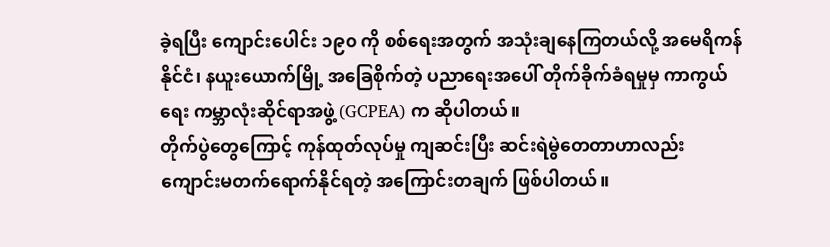ခဲ့ရပြီး ကျောင်းပေါင်း ၁၉၀ ကို စစ်ရေးအတွက် အသုံးချနေကြတယ်လို့ အမေရိကန်နိုင်ငံ၊ နယူးယောက်မြို့ အခြေစိုက်တဲ့ ပညာရေးအပေါ် တိုက်ခိုက်ခံရမှုမှ ကာကွယ်ရေး ကမ္ဘာလုံးဆိုင်ရာအဖွဲ့ (GCPEA) က ဆိုပါတယ်။
တိုက်ပွဲတွေကြောင့် ကုန်ထုတ်လုပ်မှု ကျဆင်းပြီး ဆင်းရဲမွဲတေတာဟာလည်း ကျောင်းမတက်ရောက်နိုင်ရတဲ့ အကြောင်းတချက် ဖြစ်ပါတယ်။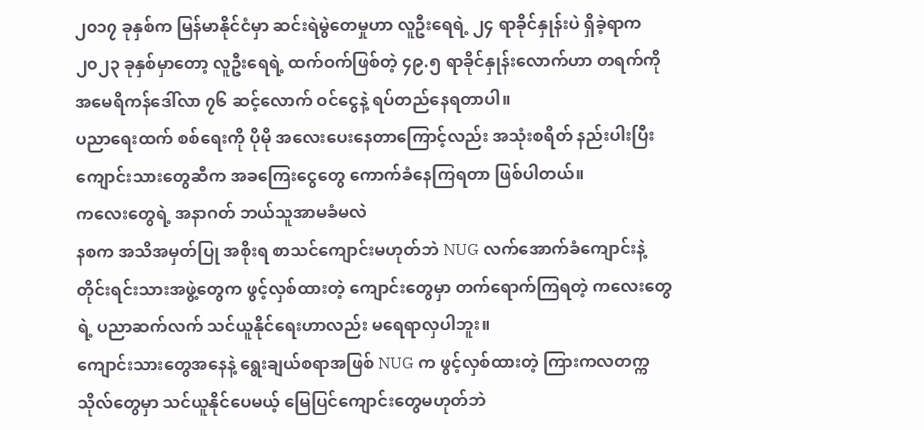၂၀၁၇ ခုနှစ်က မြန်မာနိုင်ငံမှာ ဆင်းရဲမွဲတေမှုဟာ လူဦးရေရဲ့ ၂၄ ရာခိုင်နှုန်းပဲ ရှိခဲ့ရာက ၂၀၂၃ ခုနှစ်မှာတော့ လူဦးရေရဲ့ ထက်ဝက်ဖြစ်တဲ့ ၄၉.၅ ရာခိုင်နှုန်းလောက်ဟာ တရက်ကို အမေရိကန်ဒေါ်လာ ၇၆ ဆင့်လောက် ဝင်ငွေနဲ့ ရပ်တည်နေရတာပါ။
ပညာရေးထက် စစ်ရေးကို ပိုမို အလေးပေးနေတာကြောင့်လည်း အသုံးစရိတ် နည်းပါးပြီး ကျောင်းသားတွေဆီက အခကြေးငွေတွေ ကောက်ခံနေကြရတာ ဖြစ်ပါတယ်။
ကလေးတွေရဲ့ အနာဂတ် ဘယ်သူအာမခံမလဲ
နစက အသိအမှတ်ပြု အစိုးရ စာသင်ကျောင်းမဟုတ်ဘဲ NUG လက်အောက်ခံကျောင်းနဲ့ တိုင်းရင်းသားအဖွဲ့တွေက ဖွင့်လှစ်ထားတဲ့ ကျောင်းတွေမှာ တက်ရောက်ကြရတဲ့ ကလေးတွေရဲ့ ပညာဆက်လက် သင်ယူနိုင်ရေးဟာလည်း မရေရာလှပါဘူး။
ကျောင်းသားတွေအနေနဲ့ ရွေးချယ်စရာအဖြစ် NUG က ဖွင့်လှစ်ထားတဲ့ ကြားကလတက္ကသိုလ်တွေမှာ သင်ယူနိုင်ပေမယ့် မြေပြင်ကျောင်းတွေမဟုတ်ဘဲ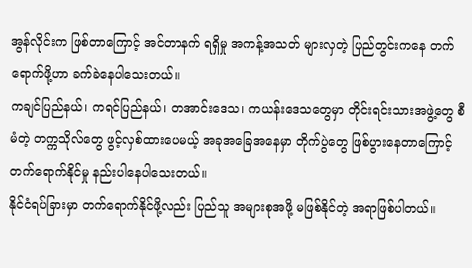အွန်လိုင်းက ဖြစ်တာကြောင့် အင်တာနက် ရရှိမှု အကန့်အသတ် များလှတဲ့ ပြည်တွင်းကနေ တက်ရောက်ဖို့ဟာ ခက်ခဲနေပါသေးတယ်။
ကချင်ပြည်နယ်၊ ကရင်ပြည်နယ်၊ တအာင်းဒေသ၊ ကယန်းဒေသတွေမှာ တိုင်းရင်းသားအဖွဲ့တွေ စီမံတဲ့ တက္ကသိုလ်တွေ ဖွင့်လှစ်ထားပေမယ့် အခုအခြေအနေမှာ တိုက်ပွဲတွေ ဖြစ်ပွားနေတာကြောင့် တက်ရောက်နိုင်မှု နည်းပါနေပါသေးတယ်။
နိုင်ငံရပ်ခြားမှာ တက်ရောက်နိုင်ဖို့လည်း ပြည်သူ အများစုအဖို့ မဖြစ်နိုင်တဲ့ အရာဖြစ်ပါတယ်။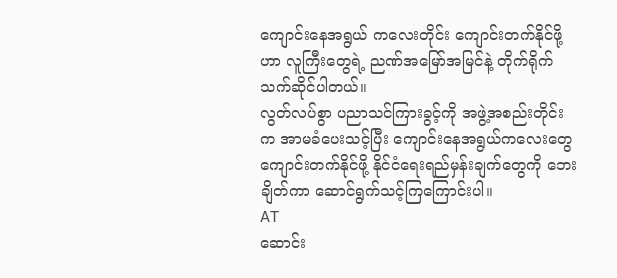ကျောင်းနေအရွယ် ကလေးတိုင်း ကျောင်းတက်နိုင်ဖို့ဟာ လူကြီးတွေရဲ့ ညဏ်အမြော်အမြင်နဲ့ တိုက်ရိုက်သက်ဆိုင်ပါတယ်။
လွတ်လပ်စွာ ပညာသင်ကြားခွင့်ကို အဖွဲ့အစည်းတိုင်းက အာမခံပေးသင့်ပြီး ကျောင်းနေအရွယ်ကလေးတွေ ကျောင်းတက်နိုင်ဖို့ နိုင်ငံရေးရည်မှန်းချက်တွေကို ဘေးချိတ်ကာ ဆောင်ရွက်သင့်ကြကြောင်းပါ။
AT
ဆောင်း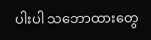ပါးပါ သဘောထားတွေ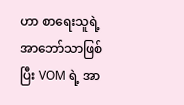ဟာ စာရေးသူရဲ့ အာဘော်သာဖြစ်ပြီး VOM ရဲ့ အာ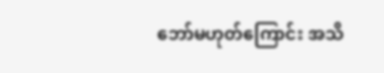ဘော်မဟုတ်ကြောင်း အသိ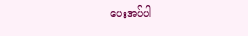ပေးအပ်ပါ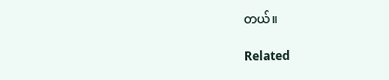တယ်။

Related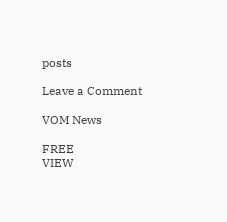posts

Leave a Comment

VOM News

FREE
VIEW